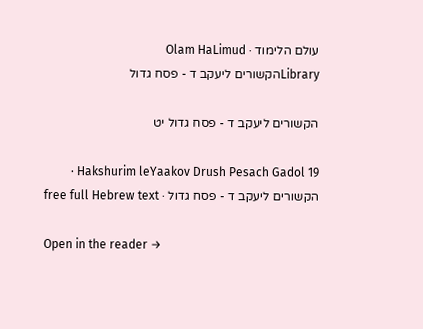עולם הלימוד · Olam HaLimud
Libraryהקשורים ליעקב ד - פסח גדול

הקשורים ליעקב ד - פסח גדול יט

Hakshurim leYaakov Drush Pesach Gadol 19 · הקשורים ליעקב ד - פסח גדול · free full Hebrew text

Open in the reader →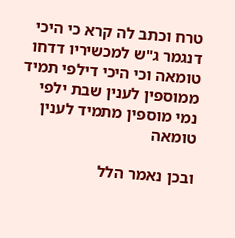טרח וכתב לה קרא כי היכי דנגמר ג"ש למכשיריו דדחו טומאה וכי היכי דילפי תמיד ממוספין לענין שבת ילפי נמי מוספין מתמיד לענין טומאה

ובכן נאמר הלל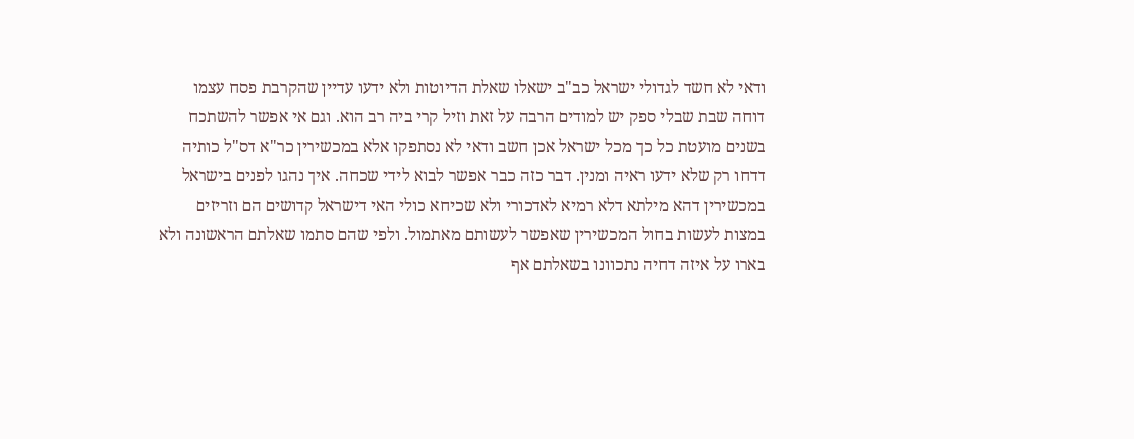ודאי לא חשד לגדולי ישראל כב"ב ישאלו שאלת הדיוטות ולא ידעו עדיין שהקרבת פסח עצמו דוחה שבת שבלי ספק יש למודים הרבה על זאת וזיל קרי ביה רב הוא. וגם אי אפשר להשתכח בשנים מועטת כל כך מכל ישראל אכן חשב ודאי לא נסתפקו אלא במכשירין כר"א דס"ל כותיה דדחו רק שלא ידעו ראיה ומנין. דבר כזה כבר אפשר לבוא לידי שכחה. איך נהגו לפנים בישראל במכשירין דהא מילתא דלא רמיא לאדכורי ולא שכיחא כולי האי דישראל קדושים הם וזריזים במצות לעשות בחול המכשירין שאפשר לעשותם מאתמול. ולפי שהם סתמו שאלתם הראשונה ולא בארו על איזה דחיה נתכוונו בשאלתם אף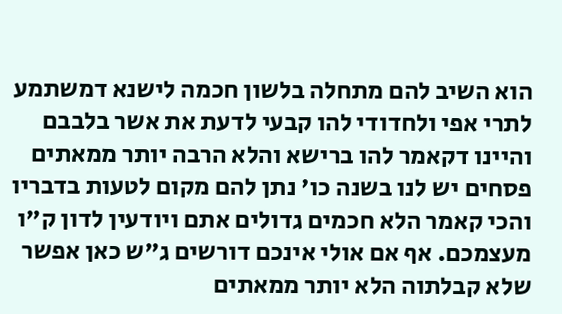הוא השיב להם מתחלה בלשון חכמה לישנא דמשתמע לתרי אפי ולחדודי להו קבעי לדעת את אשר בלבבם והיינו דקאמר להו ברישא והלא הרבה יותר ממאתים פסחים יש לנו בשנה כו' נתן להם מקום לטעות בדבריו והכי קאמר הלא חכמים גדולים אתם ויודעין לדון ק"ו מעצמכם. אף אם אולי אינכם דורשים ג"ש כאן אפשר שלא קבלתוה הלא יותר ממאתים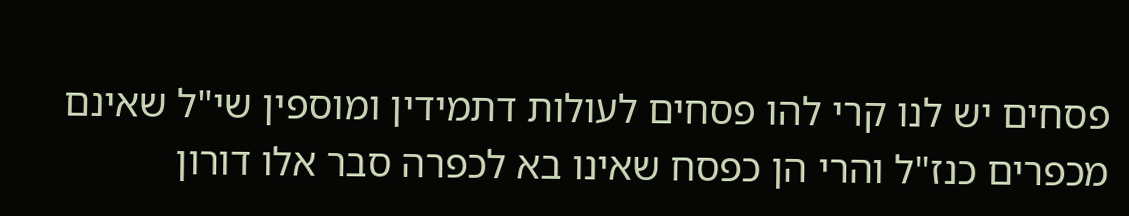פסחים יש לנו קרי להו פסחים לעולות דתמידין ומוספין שי"ל שאינם מכפרים כנז"ל והרי הן כפסח שאינו בא לכפרה סבר אלו דורון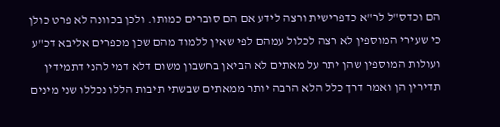הם וכדס"ל לר"א כדפרישית ורצה לידע אם הם סוברים כמותו. ולכן בכוונה לא פרט כולן כי שעירי המוספין לא רצה לכלול עמהם לפי שאין ללמוד מהם שכן מכפרים אליבא דכ"ע ועולות המוספין שהן יתר על מאתים לא הביאן בחשבון משום דלא דמי להני דתמידין תדירין הן ואמר דרך כלל הלא הרבה יותר ממאתים שבשתי תיבות הללו נכללו שני מינים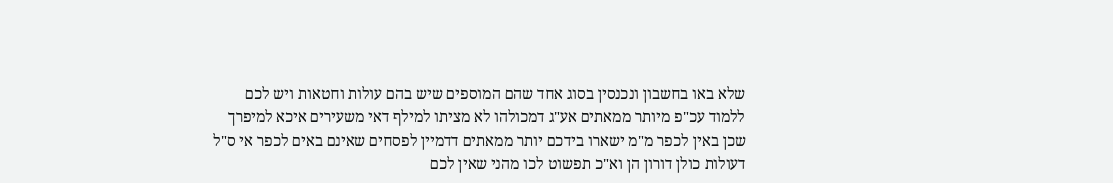שלא באו בחשבון ונכנסין בסוג אחד שהם המוספים שיש בהם עולות וחטאות ויש לכם ללמוד עכ"פ מיותר ממאתים אע"ג דמכולהו לא מציתו למילף דאי משעירים איכא למיפרך שכן באין לכפר מ"מ ישארו בידכם יותר ממאתים דדמיין לפסחים שאינם באים לכפר אי ס"ל דעולות כולן דורון הן וא"כ תפשוט לכו מהני שאין לכם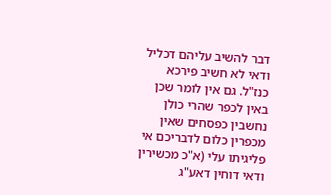דבר להשיב עליהם דכליל ודאי לא חשיב פירכא כנז"ל. גם אין לומר שכן באין לכפר שהרי כולן נחשבין כפסחים שאין מכפרין כלום לדבריכם אי פליגיתו עלי (א"כ מכשירין ודאי דוחין דאע"ג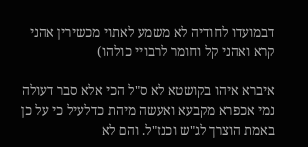דבמועדו לחודיה לא משמע לאתוי מכשירין אהני קרא ואהני קל וחומר לרבויי כולהו)

איברא איהו בקושטא לא ס"ל הכי אלא סבר דעולה נמי אכפרא מקבעא ואעשה מיהת כדלעיל כי על כן באמת הוצרך לג"ש וכנז"ל. והם לא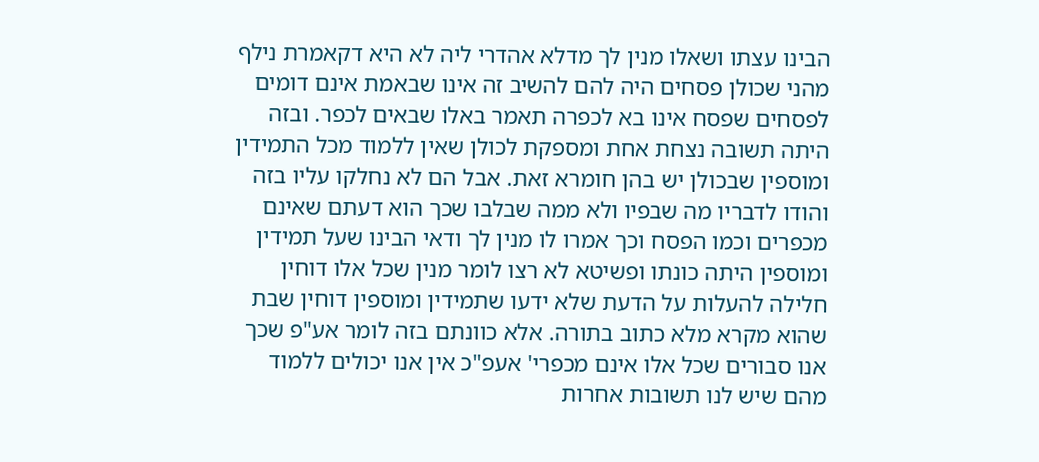הבינו עצתו ושאלו מנין לך מדלא אהדרי ליה לא היא דקאמרת נילף מהני שכולן פסחים היה להם להשיב זה אינו שבאמת אינם דומים לפסחים שפסח אינו בא לכפרה תאמר באלו שבאים לכפר. ובזה היתה תשובה נצחת אחת ומספקת לכולן שאין ללמוד מכל התמידין ומוספין שבכולן יש בהן חומרא זאת. אבל הם לא נחלקו עליו בזה והודו לדבריו מה שבפיו ולא ממה שבלבו שכך הוא דעתם שאינם מכפרים וכמו הפסח וכך אמרו לו מנין לך ודאי הבינו שעל תמידין ומוספין היתה כונתו ופשיטא לא רצו לומר מנין שכל אלו דוחין חלילה להעלות על הדעת שלא ידעו שתמידין ומוספין דוחין שבת שהוא מקרא מלא כתוב בתורה. אלא כוונתם בזה לומר אע"פ שכך אנו סבורים שכל אלו אינם מכפרי' אעפ"כ אין אנו יכולים ללמוד מהם שיש לנו תשובות אחרות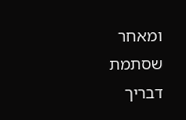ומאחר שסתמת דבריך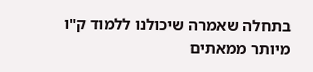בתחלה שאמרה שיכולנו ללמוד ק"ו מיותר ממאתים